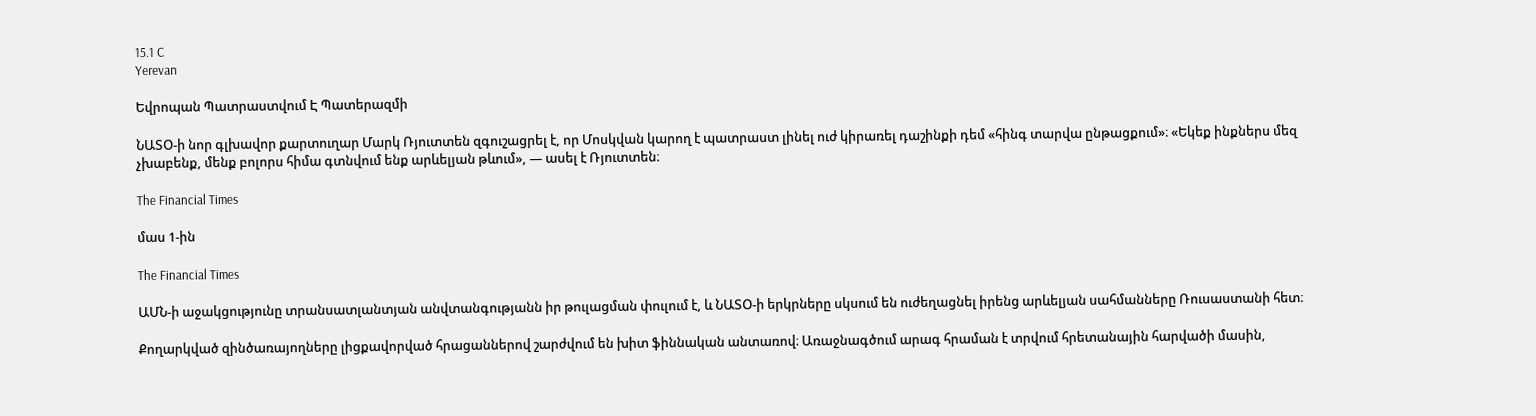15.1 C
Yerevan

Եվրոպան Պատրաստվում Է Պատերազմի

ՆԱՏՕ‑ի նոր գլխավոր քարտուղար Մարկ Ռյուտտեն զգուշացրել է, որ Մոսկվան կարող է պատրաստ լինել ուժ կիրառել դաշինքի դեմ «հինգ տարվա ընթացքում»։ «Եկեք ինքներս մեզ չխաբենք, մենք բոլորս հիմա գտնվում ենք արևելյան թևում», — ասել է Ռյուտտեն։

The Financial Times

մաս 1‑ին

The Financial Times

ԱՄՆ‑ի աջակցությունը տրանսատլանտյան անվտանգությանն իր թուլացման փուլում է, և ՆԱՏՕ‑ի երկրները սկսում են ուժեղացնել իրենց արևելյան սահմանները Ռուսաստանի հետ։

Քողարկված զինծառայողները լիցքավորված հրացաններով շարժվում են խիտ ֆիննական անտառով։ Առաջնագծում արագ հրաման է տրվում հրետանային հարվածի մասին,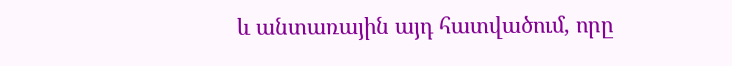և անտառային այդ հատվածում, որը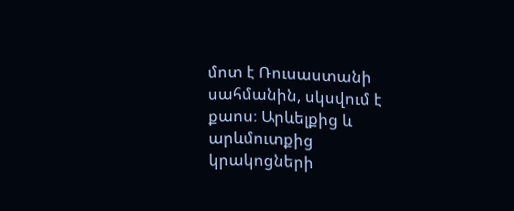մոտ է Ռուսաստանի սահմանին, սկսվում է քաոս։ Արևելքից և արևմուտքից կրակոցների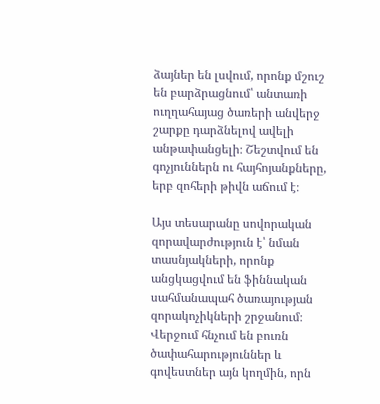ձայներ են լսվում, որոնք մշուշ են բարձրացնում՝ անտառի ուղղահայաց ծառերի անվերջ շարքը դարձնելով ավելի անթափանցելի։ Շեշտվում են գոչյուններն ու հայհոյանքները, երբ զոհերի թիվն աճում է։

Այս տեսարանը սովորական զորավարժություն է՝ նման տասնյակների, որոնք անցկացվում են ֆիննական սահմանապահ ծառայության զորակոչիկների շրջանում։ Վերջում հնչում են բուռն ծափահարություններ և գովեստներ այն կողմին, որն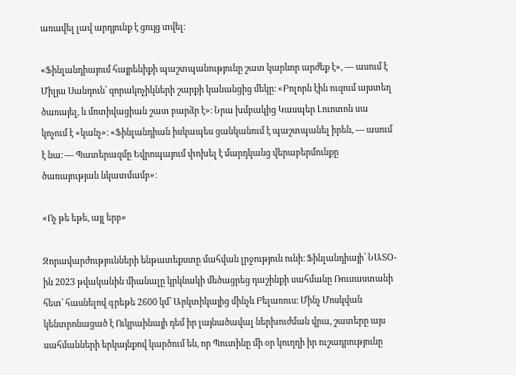առավել լավ արդյունք է ցույց տվել։

«Ֆինլանդիայում հայրենիքի պաշտպանությունը շատ կարևոր արժեք է», — ասում է Միլյա Սանդուն՝ զորակոչիկների շարքի կանանցից մեկը։ «Բոլորն էին ուզում այստեղ ծառայել, և մոտիվացիան շատ բարձր է»։ Նրա խմբակից Կասպեր Լուոտոն սա կոչում է «կանչ»։ «Ֆինլանդիան իսկապես ցանկանում է պաշտպանել իրեն, — ասում է նա։ — Պատերազմը Եվրոպայում փոխել է մարդկանց վերաբերմունքը ծառայության նկատմամբ»։

«Ոչ թե եթե, այլ երբ»

Զորավարժությունների ենթատեքստը մահվան լրջություն ունի։ Ֆինլանդիայի՝ ՆԱՏՕ-ին 2023 թվականին միանալը կրկնակի մեծացրեց դաշինքի սահմանը Ռուսաստանի հետ՝ հասնելով գրեթե 2600 կմ՝ Արկտիկայից մինչև Բելառուս։ Մինչ Մոսկվան կենտրոնացած է Ուկրաինայի դեմ իր լայնածավալ ներխուժման վրա, շատերը այս սահմանների երկայնքով կարծում են, որ Պուտինը մի օր կուղղի իր ուշադրությունը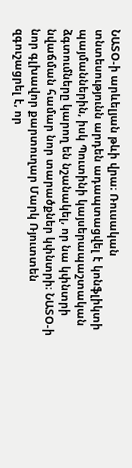ՆԱՏՕ‑ի արևելյան թևի վրա։ Ռուսական տնտեսությունն արդեն ադապտացվել է կոնֆլիկտի պայմաններին, իսկ Պուտինի կայսերապաշտական ձգտումները կարող են նշանակել, որ նա կփնտրի նվաճման համար նոր տարածքներ կփնտրի։ ՆԱՏՕ‑ի նոր գլխավոր քարտուղար Մարկ Ռյուտտեն զգուշացրել է, որ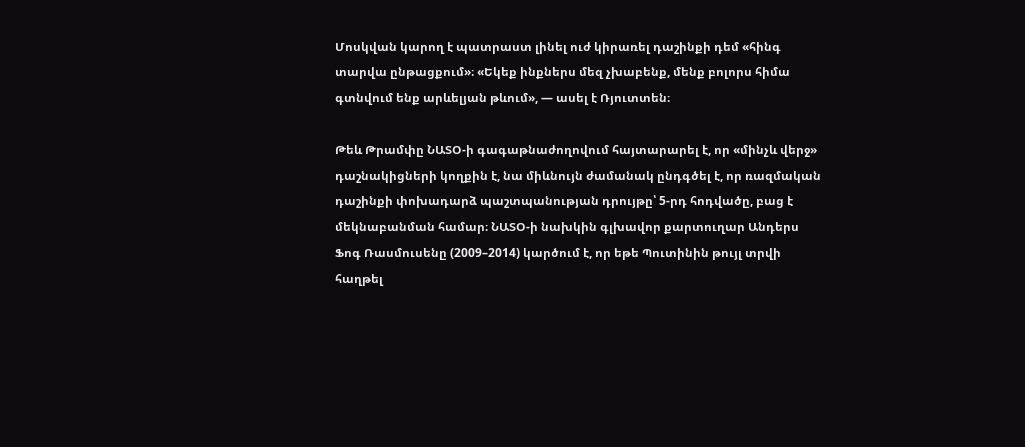Մոսկվան կարող է պատրաստ լինել ուժ կիրառել դաշինքի դեմ «հինգ տարվա ընթացքում»։ «Եկեք ինքներս մեզ չխաբենք, մենք բոլորս հիմա գտնվում ենք արևելյան թևում», — ասել է Ռյուտտեն։

Թեև Թրամփը ՆԱՏՕ‑ի գագաթնաժողովում հայտարարել է, որ «մինչև վերջ» դաշնակիցների կողքին է, նա միևնույն ժամանակ ընդգծել է, որ ռազմական դաշինքի փոխադարձ պաշտպանության դրույթը՝ 5‑րդ հոդվածը, բաց է մեկնաբանման համար։ ՆԱՏՕ‑ի նախկին գլխավոր քարտուղար Անդերս Ֆոգ Ռասմուսենը (2009–2014) կարծում է, որ եթե Պուտինին թույլ տրվի հաղթել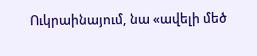Ուկրաինայում, նա «ավելի մեծ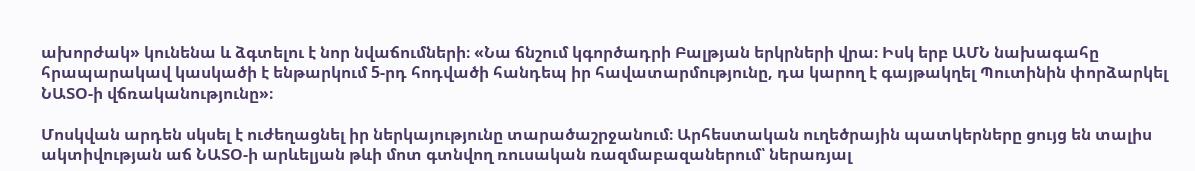ախորժակ» կունենա և ձգտելու է նոր նվաճումների։ «Նա ճնշում կգործադրի Բալթյան երկրների վրա։ Իսկ երբ ԱՄՆ նախագահը հրապարակավ կասկածի է ենթարկում 5‑րդ հոդվածի հանդեպ իր հավատարմությունը, դա կարող է գայթակղել Պուտինին փորձարկել ՆԱՏՕ‑ի վճռականությունը»։

Մոսկվան արդեն սկսել է ուժեղացնել իր ներկայությունը տարածաշրջանում։ Արհեստական ուղեծրային պատկերները ցույց են տալիս ակտիվության աճ ՆԱՏՕ‑ի արևելյան թևի մոտ գտնվող ռուսական ռազմաբազաներում՝ ներառյալ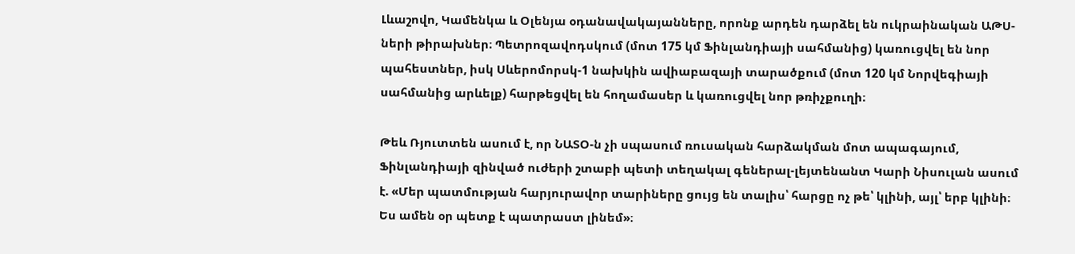Լևաշովո, Կամենկա և Օլենյա օդանավակայանները, որոնք արդեն դարձել են ուկրաինական ԱԹՍ-ների թիրախներ։ Պետրոզավոդսկում (մոտ 175 կմ Ֆինլանդիայի սահմանից) կառուցվել են նոր պահեստներ, իսկ Սևերոմորսկ‑1 նախկին ավիաբազայի տարածքում (մոտ 120 կմ Նորվեգիայի սահմանից արևելք) հարթեցվել են հողամասեր և կառուցվել նոր թռիչքուղի։

Թեև Ռյուտտեն ասում է, որ ՆԱՏՕ‑ն չի սպասում ռուսական հարձակման մոտ ապագայում, Ֆինլանդիայի զինված ուժերի շտաբի պետի տեղակալ գեներալ-լեյտենանտ Կարի Նիսուլան ասում է. «Մեր պատմության հարյուրավոր տարիները ցույց են տալիս՝ հարցը ոչ թե՝ կլինի, այլ՝ երբ կլինի։ Ես ամեն օր պետք է պատրաստ լինեմ»։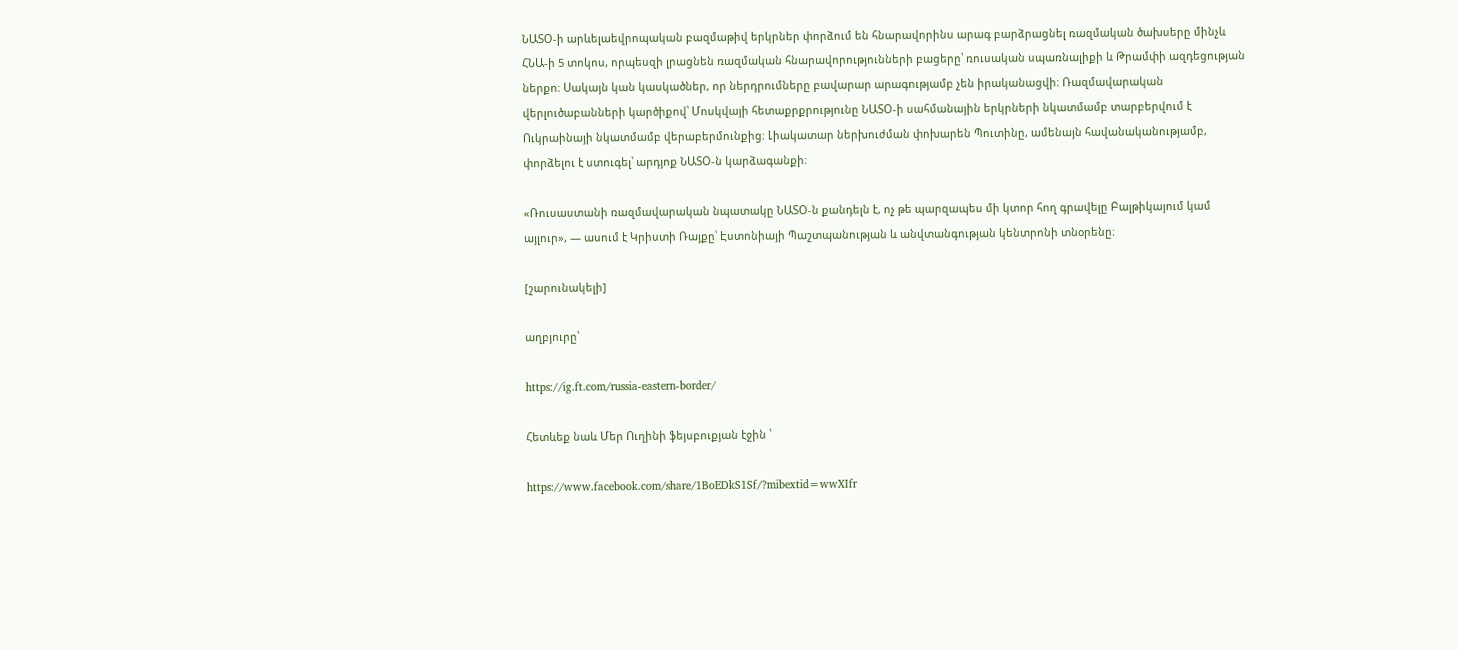ՆԱՏՕ‑ի արևելաեվրոպական բազմաթիվ երկրներ փորձում են հնարավորինս արագ բարձրացնել ռազմական ծախսերը մինչև ՀՆԱ‑ի 5 տոկոս, որպեսզի լրացնեն ռազմական հնարավորությունների բացերը՝ ռուսական սպառնալիքի և Թրամփի ազդեցության ներքո։ Սակայն կան կասկածներ, որ ներդրումները բավարար արագությամբ չեն իրականացվի։ Ռազմավարական վերլուծաբանների կարծիքով՝ Մոսկվայի հետաքրքրությունը ՆԱՏՕ‑ի սահմանային երկրների նկատմամբ տարբերվում է Ուկրաինայի նկատմամբ վերաբերմունքից։ Լիակատար ներխուժման փոխարեն Պուտինը, ամենայն հավանականությամբ, փորձելու է ստուգել՝ արդյոք ՆԱՏՕ‑ն կարձագանքի։

«Ռուսաստանի ռազմավարական նպատակը ՆԱՏՕ‑ն քանդելն է, ոչ թե պարզապես մի կտոր հող գրավելը Բալթիկայում կամ այլուր», — ասում է Կրիստի Ռայքը՝ Էստոնիայի Պաշտպանության և անվտանգության կենտրոնի տնօրենը։

[շարունակելի]

աղբյուրը՝

https://ig.ft.com/russia-eastern-border/

Հետևեք նաև Մեր Ուղինի ֆեյսբուքյան էջին ՝

https://www.facebook.com/share/1BoEDkS1Sf/?mibextid=wwXIfr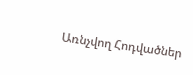Առնչվող Հոդվածներ